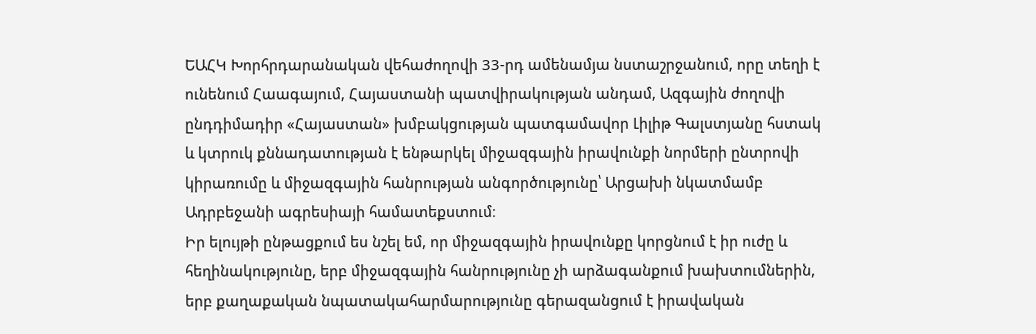ԵԱՀԿ Խորհրդարանական վեհաժողովի 33-րդ ամենամյա նստաշրջանում, որը տեղի է ունենում Հաագայում, Հայաստանի պատվիրակության անդամ, Ազգային ժողովի ընդդիմադիր «Հայաստան» խմբակցության պատգամավոր Լիլիթ Գալստյանը հստակ և կտրուկ քննադատության է ենթարկել միջազգային իրավունքի նորմերի ընտրովի կիրառումը և միջազգային հանրության անգործությունը՝ Արցախի նկատմամբ Ադրբեջանի ագրեսիայի համատեքստում։
Իր ելույթի ընթացքում ես նշել եմ, որ միջազգային իրավունքը կորցնում է իր ուժը և հեղինակությունը, երբ միջազգային հանրությունը չի արձագանքում խախտումներին, երբ քաղաքական նպատակահարմարությունը գերազանցում է իրավական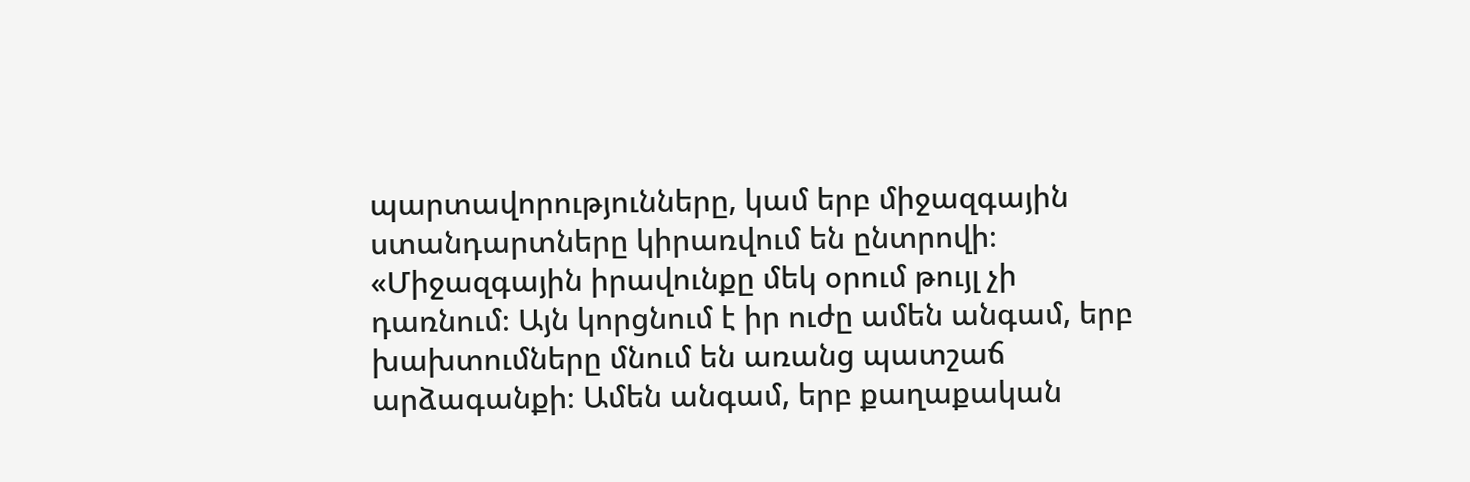պարտավորությունները, կամ երբ միջազգային ստանդարտները կիրառվում են ընտրովի։
«Միջազգային իրավունքը մեկ օրում թույլ չի դառնում։ Այն կորցնում է իր ուժը ամեն անգամ, երբ խախտումները մնում են առանց պատշաճ արձագանքի։ Ամեն անգամ, երբ քաղաքական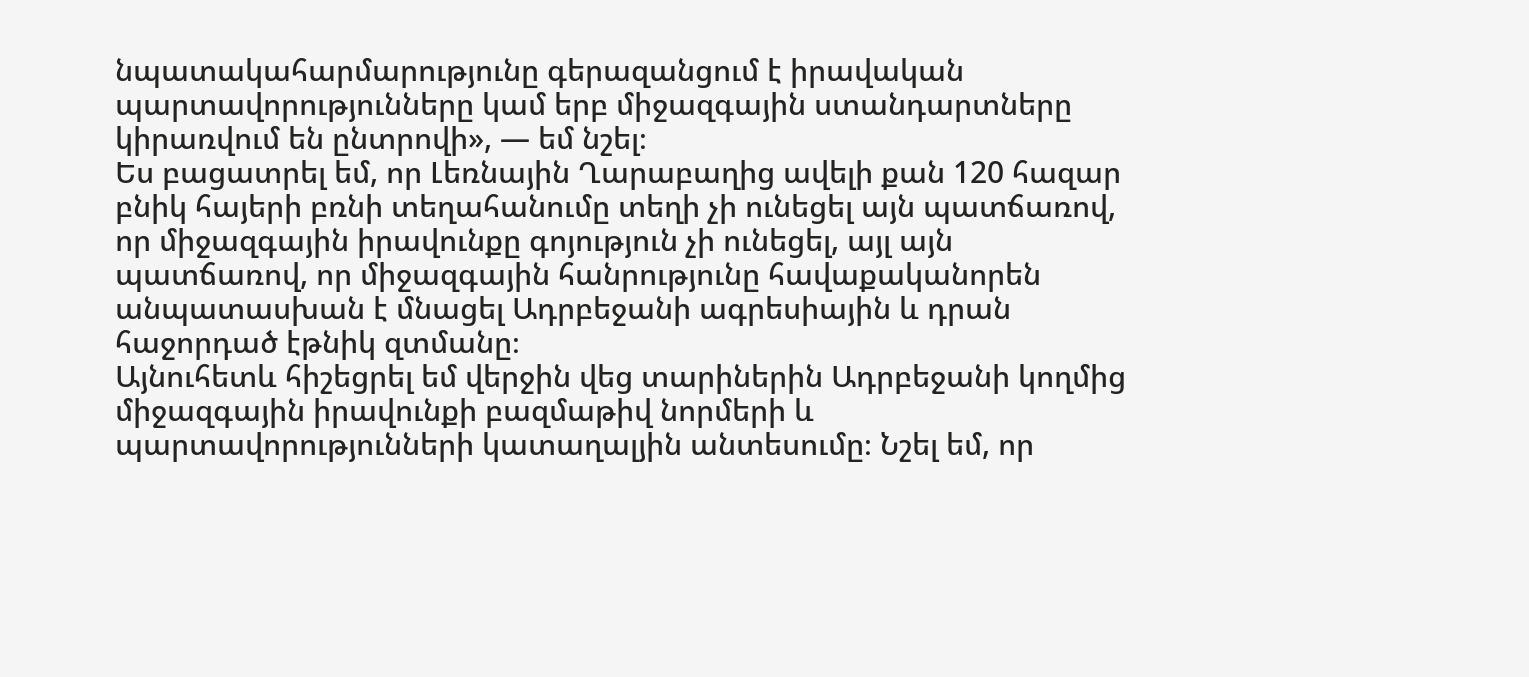նպատակահարմարությունը գերազանցում է իրավական պարտավորությունները կամ երբ միջազգային ստանդարտները կիրառվում են ընտրովի», — եմ նշել։
Ես բացատրել եմ, որ Լեռնային Ղարաբաղից ավելի քան 120 հազար բնիկ հայերի բռնի տեղահանումը տեղի չի ունեցել այն պատճառով, որ միջազգային իրավունքը գոյություն չի ունեցել, այլ այն պատճառով, որ միջազգային հանրությունը հավաքականորեն անպատասխան է մնացել Ադրբեջանի ագրեսիային և դրան հաջորդած էթնիկ զտմանը։
Այնուհետև հիշեցրել եմ վերջին վեց տարիներին Ադրբեջանի կողմից միջազգային իրավունքի բազմաթիվ նորմերի և պարտավորությունների կատաղալյին անտեսումը։ Նշել եմ, որ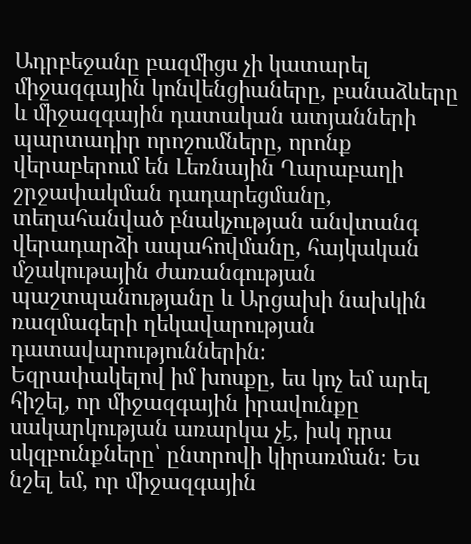Ադրբեջանը բազմիցս չի կատարել միջազգային կոնվենցիաները, բանաձևերը և միջազգային դատական ատյանների պարտադիր որոշումները, որոնք վերաբերում են Լեռնային Ղարաբաղի շրջափակման դադարեցմանը, տեղահանված բնակչության անվտանգ վերադարձի ապահովմանը, հայկական մշակութային ժառանգության պաշտպանությանը և Արցախի նախկին ռազմագերի ղեկավարության դատավարություններին։
Եզրափակելով իմ խոսքը, ես կոչ եմ արել հիշել, որ միջազգային իրավունքը սակարկության առարկա չէ, իսկ դրա սկզբունքները՝ ընտրովի կիրառման։ Ես նշել եմ, որ միջազգային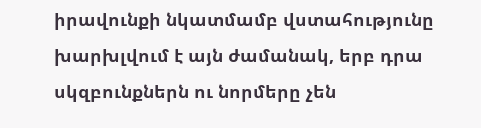իրավունքի նկատմամբ վստահությունը խարխլվում է այն ժամանակ, երբ դրա սկզբունքներն ու նորմերը չեն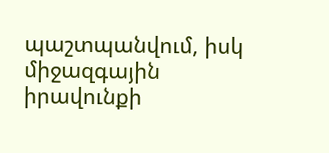պաշտպանվում, իսկ միջազգային իրավունքի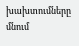խախտումները մնում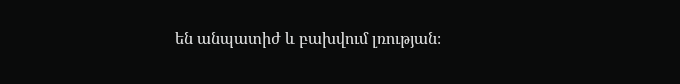են անպատիժ և բախվում լռության։